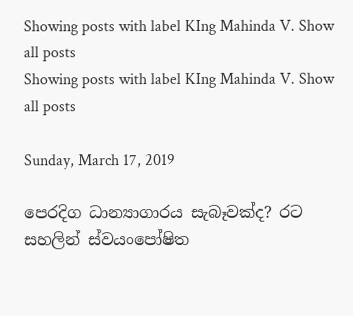Showing posts with label KIng Mahinda V. Show all posts
Showing posts with label KIng Mahinda V. Show all posts

Sunday, March 17, 2019

පෙරදිග ධාන්‍යාගාරය සැබෑවක්ද? රට සහලින් ස්වයංපෝෂිත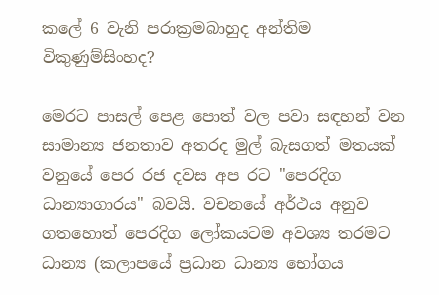කලේ 6 වැනි පරාක්‍රමබාහුද අන්තිම විකුණුම්සිංහද?

මෙරට පාසල් පෙළ පොත් වල පවා සඳහන් වන සාමාන්‍ය ජනතාව අතරද මුල් බැසගත් මතයක් වනුයේ පෙර රජ දවස අප රට "පෙරදිග ධාන්‍යාගාරය" බවයි. වචනයේ අර්ථය අනුව ගතහොත් පෙරදිග ලෝකයටම අවශ්‍ය තරමට ධාන්‍ය (කලාපයේ ප්‍රධාන ධාන්‍ය භෝගය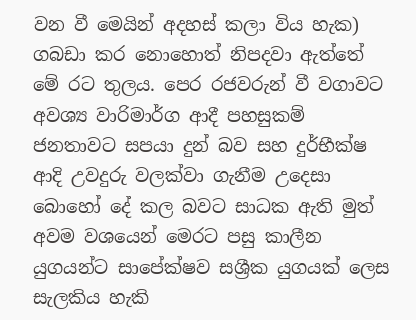වන වී මෙයින් අදහස් කලා විය හැක) ගබඩා කර නොහොත් නිපදවා ඇත්තේ මේ රට තුලය. පෙර රජවරුන් වී වගාවට අවශ්‍ය වාරිමාර්ග ආදී පහසුකම් ජනතාවට සපයා දුන් බව සහ දුර්භීක්ෂ ආදි උවදුරු වලක්වා ගැනීම උදෙසා බොහෝ දේ කල බවට සාධක ඇති මුත් අවම වශයෙන් මෙරට පසු කාලීන යුගයන්ට සාපේක්ෂව සශ්‍රීක යුගයක් ලෙස සැලකිය හැකි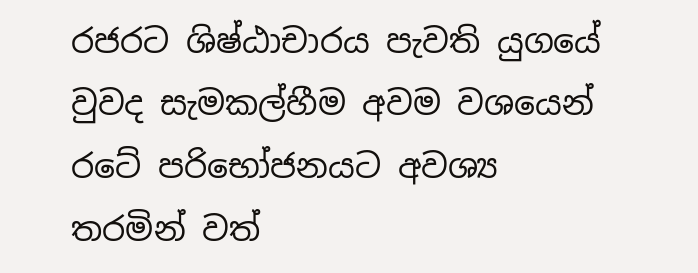රජරට ශිෂ්ඨාචාරය පැවති යුගයේ වුවද සැමකල්හීම අවම වශයෙන් රටේ පරිභෝජනයට අවශ්‍ය තරමින් වත්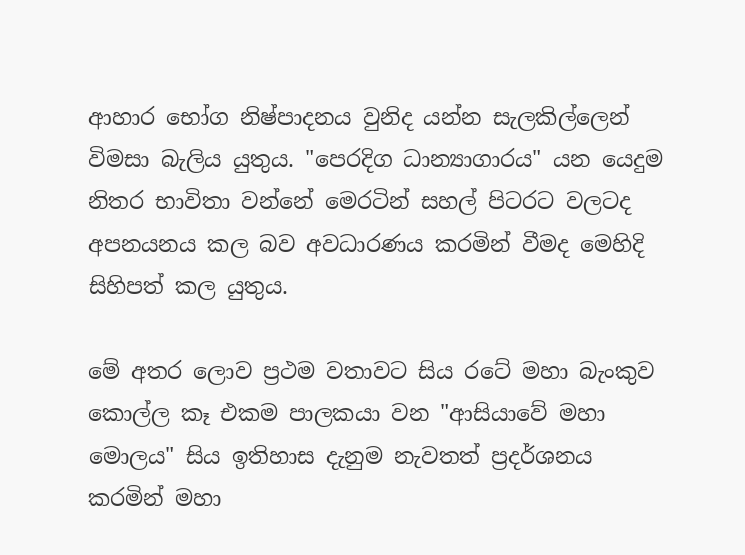ආහාර භෝග නිෂ්පාදනය වුනිද යන්න සැලකිල්ලෙන් විමසා බැලිය යුතුය. "පෙරදිග ධාන්‍යාගාරය" යන යෙදුම නිතර භාවිතා වන්නේ මෙරටින් සහල් පිටරට වලටද අපනයනය කල බව අවධාරණය කරමින් වීමද මෙහිදි සිහිපත් කල යුතුය.

මේ අතර ලොව ප්‍රථම වතාවට සිය රටේ මහා බැංකුව කොල්ල කෑ එකම පාලකයා වන "ආසියාවේ මහා මොලය" සිය ඉතිහාස දැනුම නැවතත් ප්‍රදර්ශනය කරමින් මහා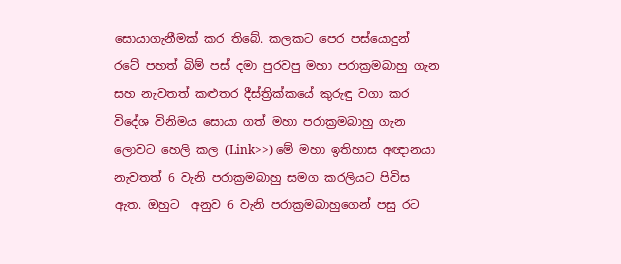සොයාගැනීමක් කර තිබේ. කලකට පෙර පස්යොදුන් රටේ පහත් බිම් පස් දමා පුරවපු මහා පරාක්‍රමබාහු ගැන සහ නැවතත් කළුතර දීස්ත්‍රික්කයේ කුරුඳු වගා කර විදේශ විනිමය සොයා ගත් මහා පරාක්‍රමබාහු ගැන ලොවට හෙලි කල (Link>>) මේ මහා ඉතිහාස අඥානයා නැවතත් 6 වැනි පරාක්‍රමබාහු සමග කරලියට පිවිස ඇත. ඔහුට  අනුව 6 වැනි පරාක්‍රමබාහුගෙන් පසු රට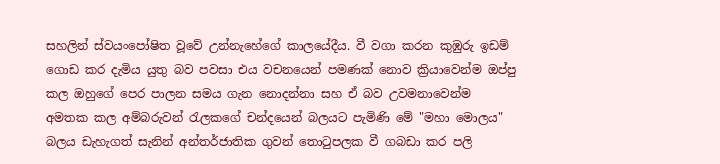සහලින් ස්වයංපෝෂිත වූවේ උන්නැහේගේ කාලයේදීය. වී වගා කරන කුඹුරු ඉඩම් ගොඩ කර දැමිය යුතු බව පවසා එය වචනයෙන් පමණක් නොව ක්‍රියාවෙන්ම ඔප්පු කල ඔහුගේ පෙර පාලන සමය ගැන නොදන්නා සහ ඒ බව උවමනාවෙන්ම අමතක කල අම්බරුවන් රැලකගේ චන්දයෙන් බලයට පැමිණි මේ "මහා මොලය" බලය ඩැහැගත් සැනින් අන්තර්ජාතික ගුවන් තොටුපලක වී ගබඩා කර පලි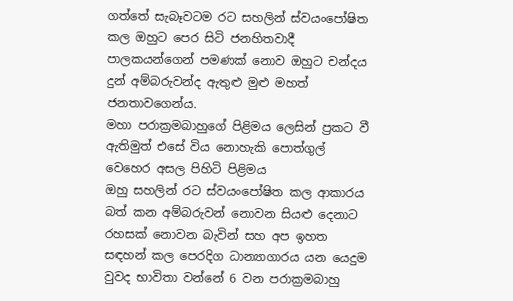ගත්තේ සැබෑවටම රට සහලින් ස්වයංපෝෂිත කල ඔහුට පෙර සිටි ජනහිතවාදී පාලකයන්ගෙන් පමණක් නොව ඔහුට චන්දය දුන් අම්බරුවන්ද ඇතුළු මුළු මහත් ජනතාවගෙන්ය.
මහා පරාක්‍රමබාහුගේ පිළිමය ලෙසින් ප්‍රකට වී ඇතිමුත් එසේ විය නොහැකි පොත්ගුල් වෙහෙර අසල පිහිටි පිළිමය
ඔහු සහලින් රට ස්වයංපෝෂිත කල ආකාරය බත් කන අම්බරුවන් නොවන සියළු දෙනාට රහසක් නොවන බැවින් සහ අප ඉහත සඳහන් කල පෙරදිග ධාන්‍යාගාරය යන යෙදුම වුවද භාවිතා වන්නේ 6 වන පරාක්‍රමබාහු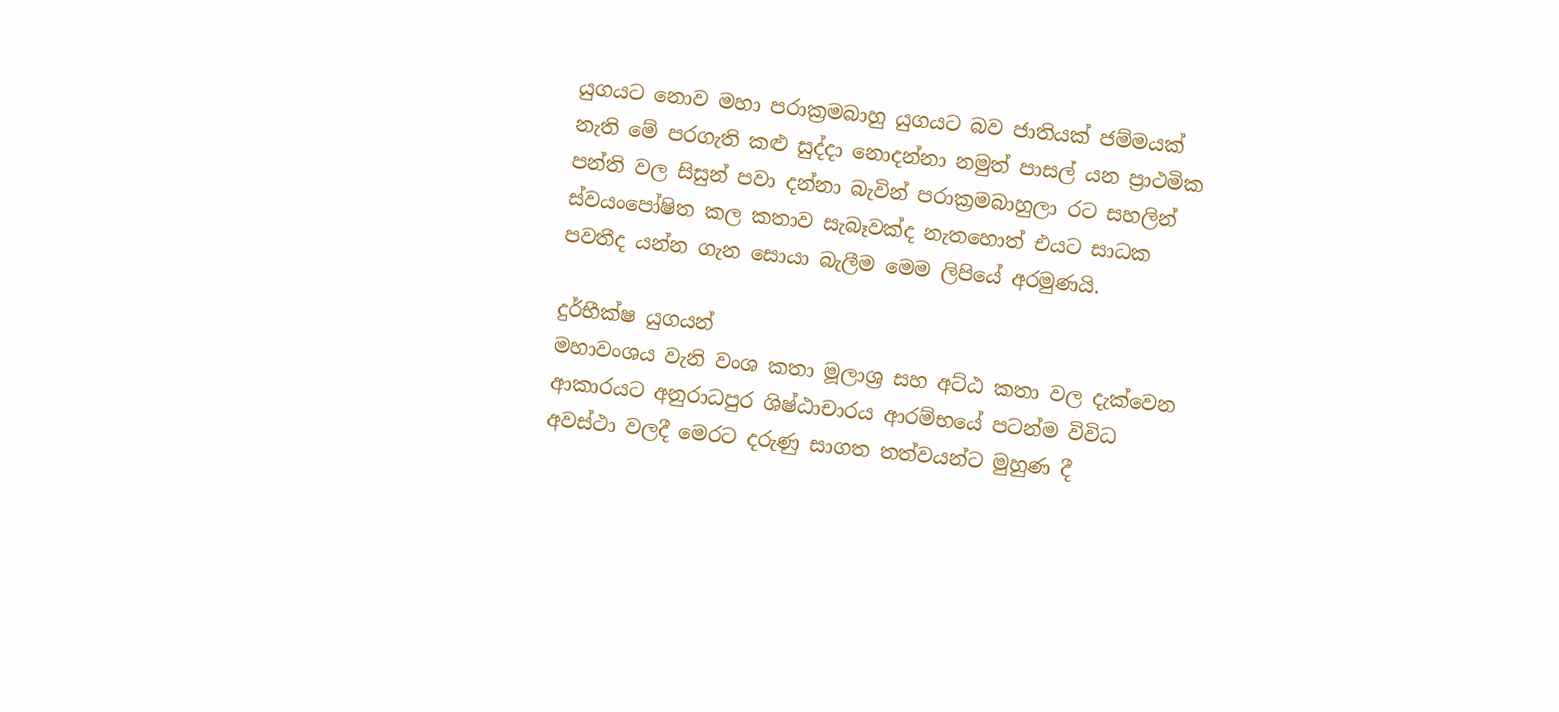යුගයට නොව මහා පරාක්‍රමබාහු යුගයට බව ජාතියක් ජම්මයක් නැති මේ පරගැති කළු සුද්දා නොදන්නා නමුත් පාසල් යන ප්‍රාථමික පන්ති වල සිසුන් පවා දන්නා බැවින් පරාක්‍රමබාහුලා රට සහලින් ස්වයංපෝෂිත කල කතාව සැබෑවක්ද නැතහොත් එයට සාධක පවතීද යන්න ගැන සොයා බැලීම මෙම ලිපියේ අරමුණයි.

දුර්භීක්ෂ යුගයන්
මහාවංශය වැනි වංශ කතා මූලාශ්‍ර සහ අට්ඨ කතා වල දැක්වෙන ආකාරයට අනුරාධපුර ශිෂ්ඨාචාරය ආරම්භයේ පටන්ම විවිධ අවස්ථා වලදී මෙරට දරුණු සාගත තත්වයන්ට මුහුණ දී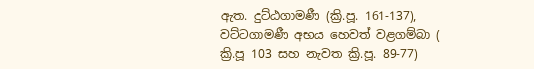ඇත. දුට්ඨගාමණී (ක්‍රි.පූ. 161-137), වට්ටගාමණී අභය හෙවත් වළගම්බා ( ක්‍රි.පූ 103 සහ නැවත ක්‍රි.පූ. 89-77)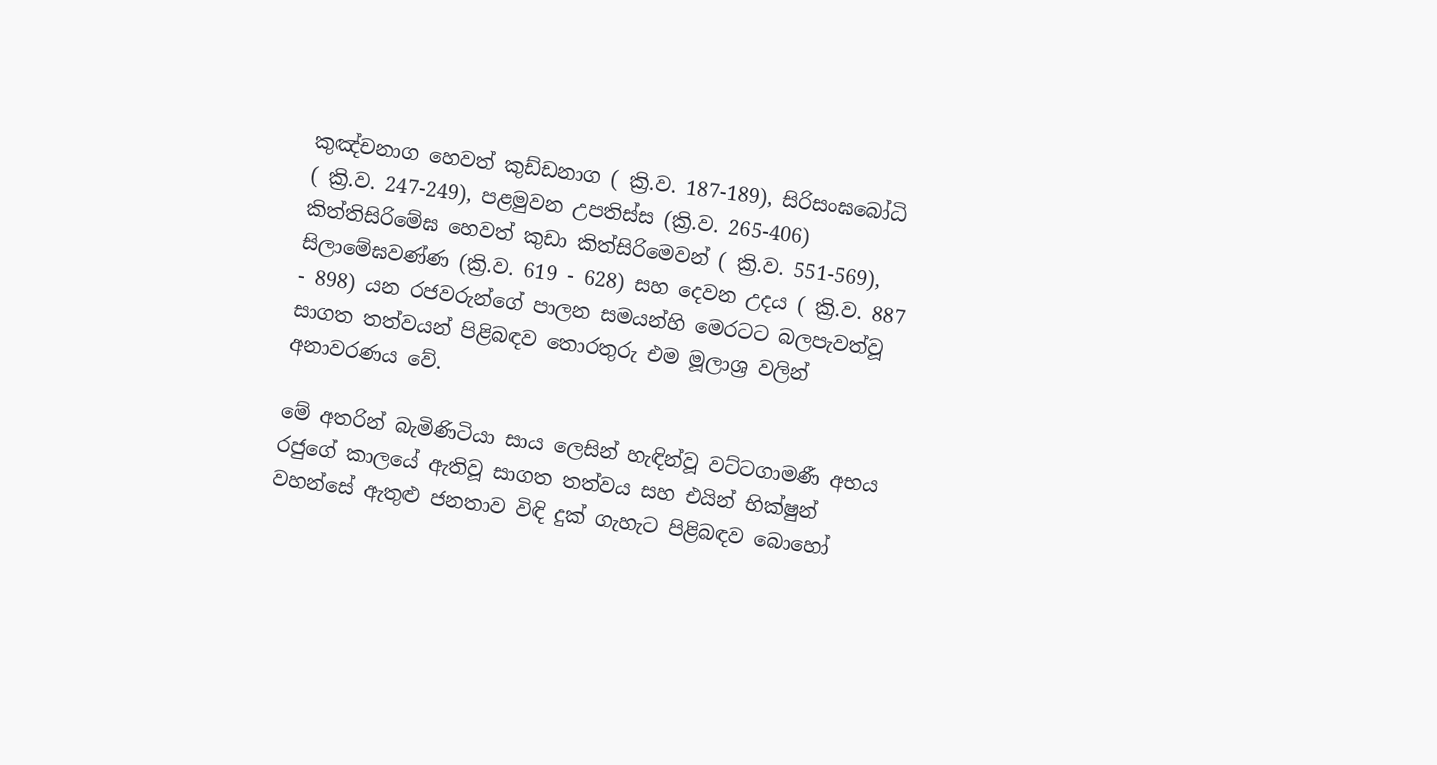කුඤ්චනාග හෙවත් කුඩ්ඩනාග ( ක්‍රි.ව. 187-189), සිරිසංඝබෝධි ( ක්‍රි.ව. 247-249), පළමුවන උපතිස්ස (ක්‍රි.ව. 265-406) කිත්තිසිරිමේඝ හෙවත් කුඩා කිත්සිරිමෙවන් ( ක්‍රි.ව. 551-569), සිලාමේඝවණ්ණ (ක්‍රි.ව. 619 - 628) සහ දෙවන උදය ( ක්‍රි.ව. 887 - 898) යන රජවරුන්ගේ පාලන සමයන්හි මෙරටට බලපැවත්වූ සාගත තත්වයන් පිළිබඳව තොරතුරු එම මූලාශ්‍ර වලින් අනාවරණය වේ.

මේ අතරින් බැමිණිටියා සාය ලෙසින් හැඳින්වූ වට්ටගාමණී අභය රජුගේ කාලයේ ඇතිවූ සාගත තත්වය සහ එයින් භික්ෂුන් වහන්සේ ඇතුළු ජනතාව විඳි දුක් ගැහැට පිළිබඳව බොහෝ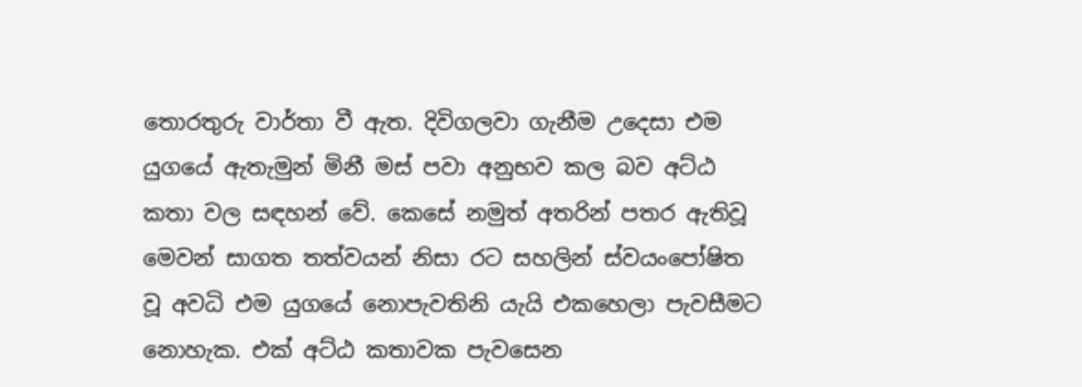තොරතුරු වාර්තා වී ඇත. දිවිගලවා ගැනීම උදෙසා එම යුගයේ ඇතැමුන් මිනී මස් පවා අනුභව කල බව අට්ඨ කතා වල සඳහන් වේ. කෙසේ නමුත් අතරින් පතර ඇතිවූ මෙවන් සාගත තත්වයන් නිසා රට සහලින් ස්වයංපෝෂිත වූ අවධි එම යුගයේ නොපැවතිනි යැයි එකහෙලා පැවසීමට නොහැක. එක් අට්ඨ කතාවක පැවසෙන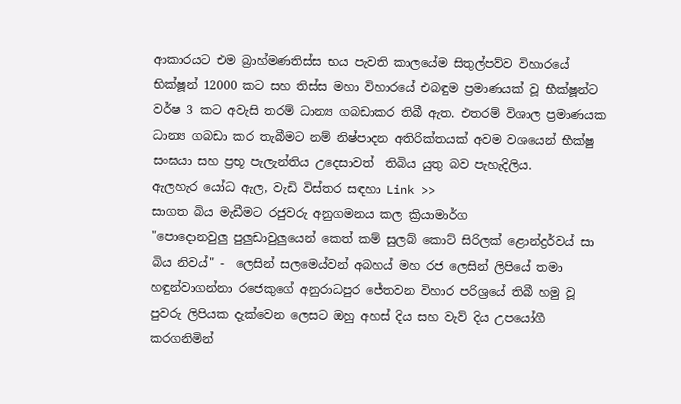ආකාරයට එම බ්‍රාහ්මණතිස්ස භය පැවති කාලයේම සිතුල්පව්ව විහාරයේ භික්ෂූන් 12000 කට සහ තිස්ස මහා විහාරයේ එබඳුම ප්‍රමාණයක් වූ භීක්ෂූන්ට වර්ෂ 3 කට අවැසි තරම් ධාන්‍ය ගබඩාකර තිබී ඇත. එතරම් විශාල ප්‍රමාණයක ධාන්‍ය ගබඩා කර තැබීමට නම් නිෂ්පාදන අතිරික්තයක් අවම වශයෙන් භීක්ෂු සංඝයා සහ ප්‍රභූ පැලැන්තිය උදෙසාවත්  තිබිය යුතු බව පැහැදිලිය.
ඇලහැර යෝධ ඇල, වැඩි විස්තර සඳහා Link >>
සාගත බිය මැඩීමට රජුවරු අනුගමනය කල ක්‍රියාමාර්ග
"පොදොනවුලු පුලුඩාවුලුයෙන් කෙත් කම් සුලබ් කොට් සිරිලක් ළොන්ද්‍රර්වය් සා බිය නිවය්" -  ලෙසින් සලමෙය්වන් අබහය් මහ රජ ලෙසින් ලිපියේ තමා හඳුන්වාගන්නා රජෙකුගේ අනුරාධපුර ජේතවන විහාර පරිශ්‍රයේ තිබී හමු වූ පුවරු ලිපියක දැක්වෙන ලෙසට ඔහු අහස් දිය සහ වැව් දිය උපයෝගී කරගනිමින්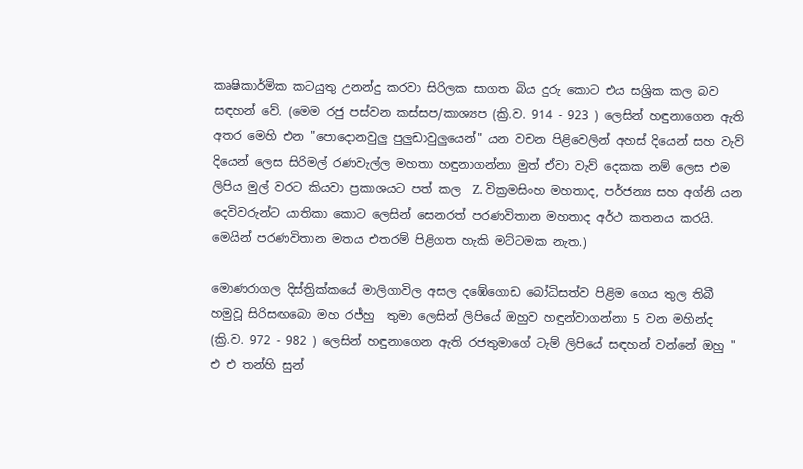කෘෂිකාර්මික කටයුතු උනන්දු කරවා සිරිලක සාගත බිය දුරු කොට එය සශ්‍රික කල බව සඳහන් වේ. (මෙම රජු පස්වන කස්සප/කාශ්‍යප (ක්‍රි.ව. 914 - 923 ) ලෙසින් හඳුනාගෙන ඇති අතර මෙහි එන "පොදොනවුලු පුලුඩාවුලුයෙන්" යන වචන පිළිවෙලින් අහස් දියෙන් සහ වැව් දියෙන් ලෙස සිරිමල් රණවැල්ල මහතා හඳුනාගන්නා මුත් ඒවා වැව් දෙකක නම් ලෙස එම ලිපිය මුල් වරට කියවා ප්‍රකාශයට පත් කල  Z. වික්‍රමසිංහ මහතාද, පර්ජන්‍ය සහ අග්නි යන දෙවිවරුන්ට යාතිකා කොට ලෙසින් සෙනරත් පරණවිතාන මහතාද අර්ථ කතනය කරයි. මෙයින් පරණවිතාන මතය එතරම් පිළිගත හැකි මට්ටමක නැත.)

මොණරාගල දිස්ත්‍රික්කයේ මාලිගාවිල අසල දඹේගොඩ බෝධිසත්ව පිළිම ගෙය තුල තිබී හමුවූ සිරිසඟබො මහ රජ්හු  තුමා ලෙසින් ලිපියේ ඔහුව හඳුන්වාගන්නා 5 වන මහින්ද (ක්‍රි.ව. 972 - 982 ) ලෙසින් හඳුනාගෙන ඇති රජතුමාගේ ටැම් ලිපියේ සඳහන් වන්නේ ඔහු " එ එ තන්හි සුන්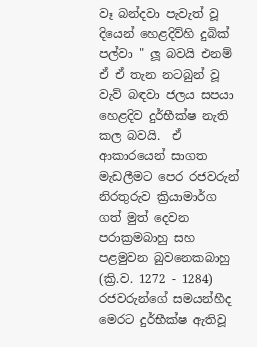වෑ බන්දවා පැවැත් වූ දියෙන් හෙළදිව්හි දුබික් පල්වා " ලූ බවයි එනම් ඒ ඒ තැන නටබුන් වූ වැව් බඳවා ජලය සපයා හෙළදිව දුර්භීක්ෂ නැති කල බවයි.  ඒ ආකාරයෙන් සාගත මැඩලීමට පෙර රජවරුන් නිරතුරුව ක්‍රියාමාර්ග ගත් මුත් දෙවන පරාක්‍රමබාහු සහ පළමුවන බුවනෙකබාහු (ක්‍රි.ව. 1272 - 1284) රජවරුන්ගේ සමයන්හීද මෙරට දුර්භීක්ෂ ඇතිවූ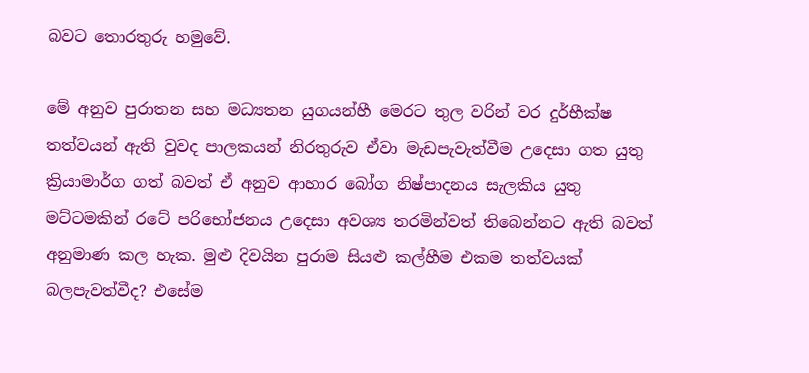බවට තොරතුරු හමුවේ.

මේ අනුව පුරාතන සහ මධ්‍යතන යුගයන්හී මෙරට තුල වරින් වර දුර්භීක්ෂ තත්වයන් ඇති වුවද පාලකයන් නිරතුරුව ඒවා මැඩපැවැත්වීම උදෙසා ගත යුතු ක්‍රියාමාර්ග ගත් බවත් ඒ අනුව ආහාර බෝග නිෂ්පාදනය සැලකිය යුතු මට්ටමකින් රටේ පරිභෝජනය උදෙසා අවශ්‍ය තරමින්වත් තිබෙන්නට ඇති බවත් අනුමාණ කල හැක. මුළු දිවයින පුරාම සියළු කල්හීම එකම තත්වයක් බලපැවත්වීද? එසේම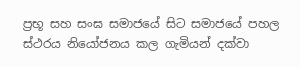ප්‍රභූ සහ සංඝ සමාජයේ සිට සමාජයේ පහල ස්ථරය නියෝජනය කල ගැමියන් දක්වා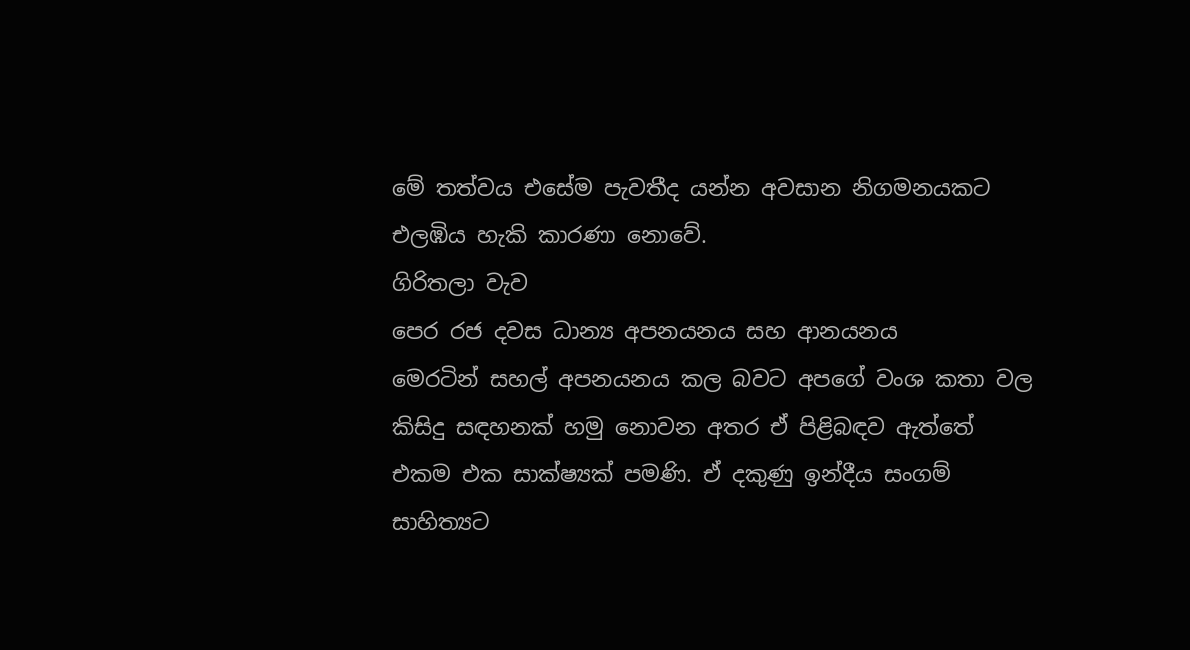මේ තත්වය එසේම පැවතීද යන්න අවසාන නිගමනයකට එලඹිය හැකි කාරණා නොවේ.
ගිරිතලා වැව
පෙර රජ දවස ධාන්‍ය අපනයනය සහ ආනයනය
මෙරටින් සහල් අපනයනය කල බවට අපගේ වංශ කතා වල කිසිදු සඳහනක් හමු නොවන අතර ඒ පිළිබඳව ඇත්තේ  එකම එක සාක්ෂ්‍යක් පමණි. ඒ දකුණු ඉන්දීය සංගම් සාහිත්‍යට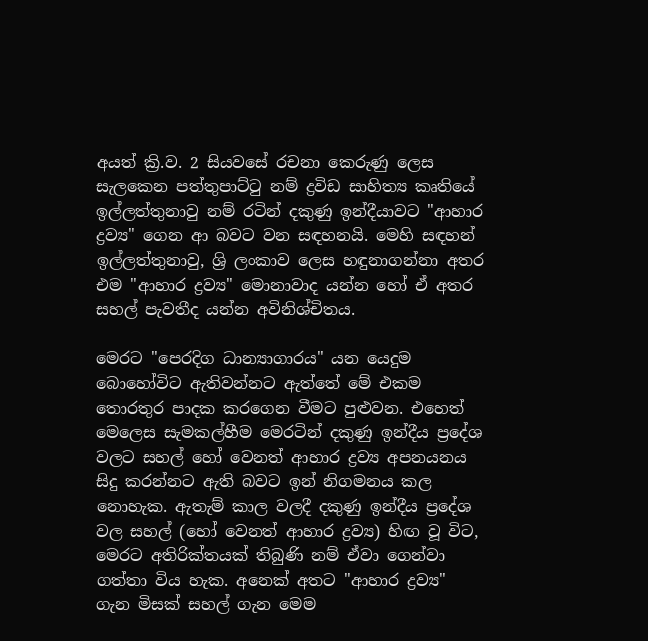අයත් ක්‍රි.ව. 2 සියවසේ රචනා කෙරුණු ලෙස සැලකෙන පත්තුපාට්ටු නම් ද්‍රවිඩ සාහිත්‍ය කෘතියේ ඉල්ලත්තුනාවු නම් රටින් දකුණු ඉන්දීයාවට "ආහාර ද්‍රව්‍ය" ගෙන ආ බවට වන සඳහනයි. මෙහි සඳහන් ඉල්ලත්තුනාවු, ශ්‍රි ලංකාව ලෙස හඳුනාගන්නා අතර එම "ආහාර ද්‍රව්‍ය" මොනාවාද යන්න හෝ ඒ අතර සහල් පැවතීද යන්න අවිනිශ්චිතය.

මෙරට "පෙරදිග ධාන්‍යාගාරය" යන යෙදුම බොහෝවිට ඇතිවන්නට ඇත්තේ මේ එකම තොරතුර පාදක කරගෙන වීමට පුළුවන. එහෙත් මෙලෙස සැමකල්හීම මෙරටින් දකුණු ඉන්දීය ප්‍රදේශ වලට සහල් හෝ වෙනත් ආහාර ද්‍රව්‍ය අපනයනය සිදු කරන්නට ඇති බවට ඉන් නිගමනය කල නොහැක. ඇතැම් කාල වලදී දකුණු ඉන්දීය ප්‍රදේශ වල සහල් (හෝ වෙනත් ආහාර ද්‍රව්‍ය) හිඟ වූ විට, මෙරට අතිරික්තයක් තිබුණි නම් ඒවා ගෙන්වා ගත්තා විය හැක. අනෙක් අතට "ආහාර ද්‍රව්‍ය" ගැන මිසක් සහල් ගැන මෙම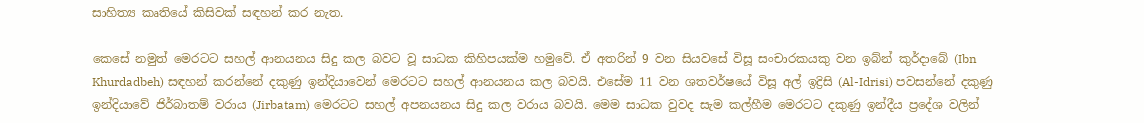සාහිත්‍ය කෘතියේ කිසිවක් සඳහන් කර නැත.

කෙසේ නමුත් මෙරටට සහල් ආනයනය සිදු කල බවට වූ සාධක කිහිපයක්ම හමුවේ. ඒ අතරින් 9 වන සියවසේ විසූ සංචාරකයකු වන ඉබ්න් කුර්දාබේ (Ibn Khurdadbeh) සඳහන් කරන්නේ දකුණු ඉන්දියාවෙන් මෙරටට සහල් ආනයනය කල බවයි. එසේම 11 වන ශතවර්ෂයේ විසූ අල් ඉද්‍රිසි (Al-Idrisi) පවසන්නේ දකුණු ඉන්දියාවේ ජිර්බාතම් වරාය (Jirbatam) මෙරටට සහල් අපනයනය සිදු කල වරාය බවයි. මෙම සාධක වුවද සැම කල්හීම මෙරටට දකුණු ඉන්දීය ප්‍රදේශ වලින්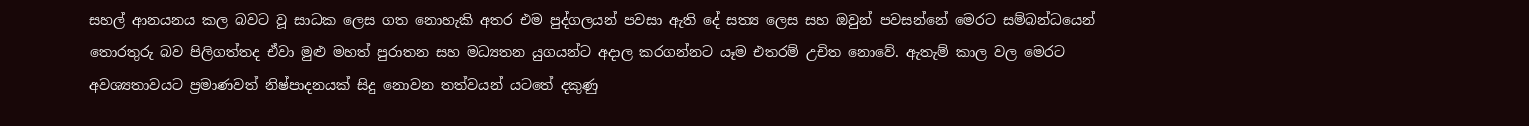සහල් ආනයනය කල බවට වූ සාධක ලෙස ගත නොහැකි අතර එම පුද්ගලයන් පවසා ඇති දේ සත්‍ය ලෙස සහ ඔවුන් පවසන්නේ මෙරට සම්බන්ධයෙන් තොරතුරු බව පිලිගත්තද ඒවා මුළු මහත් පුරාතන සහ මධ්‍යතන යුගයන්ට අදාල කරගන්නට යෑම එතරම් උචිත නොවේ. ඇතැම් කාල වල මෙරට අවශ්‍යතාවයට ප්‍රමාණවත් නිෂ්පාදනයක් සිදු නොවන තත්වයන් යටතේ දකුණු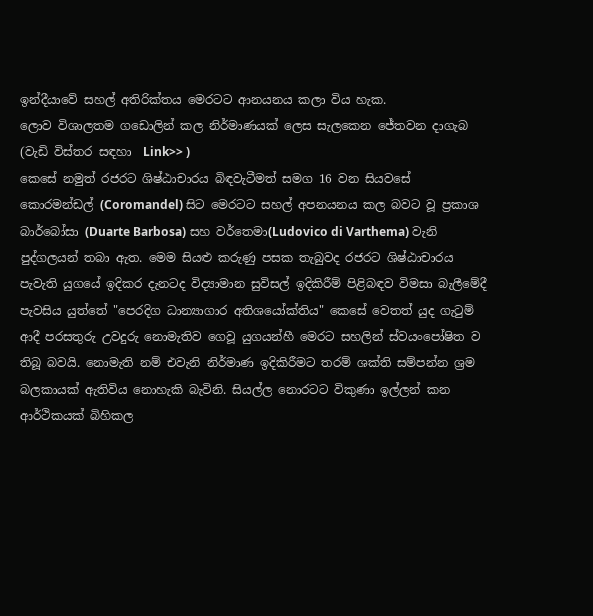ඉන්දීයාවේ සහල් අතිරික්තය මෙරටට ආනයනය කලා විය හැක.
ලොව විශාලතම ගඩොලින් කල නිර්මාණයක් ලෙස සැලකෙන ජේතවන දාගැබ (වැඩි විස්තර සඳහා  Link>> )
කෙසේ නමුත් රජරට ශිෂ්ඨාචාරය බිඳවැටීමත් සමග 16 වන සියවසේ කොරමන්ඩල් (Coromandel) සිට මෙරටට සහල් අපනයනය කල බවට වූ ප්‍රකාශ බාර්බෝසා (Duarte Barbosa) සහ වර්තෙමා(Ludovico di Varthema) වැනි පුද්ගලයන් තබා ඇත. මෙම සියළු කරුණු පසක තැබුවද රජරට ශිෂ්ඨාචාරය පැවැති යුගයේ ඉදිකර දැනටද විද්‍යාමාන සුවිසල් ඉදිකිරීම් පිළිබඳව විමසා බැලීමේදී පැවසිය යුත්තේ "පෙරදිග ධාන්‍යාගාර අතිශයෝක්තිය" කෙසේ වෙතත් යුද ගැටුම් ආදී පරසතුරු උවදුරු නොමැතිව ගෙවූ යුගයන්හී මෙරට සහලින් ස්වයංපෝෂිත ව තිබූ බවයි. නොමැති නම් එවැනි නිර්මාණ ඉදිකිරීමට තරම් ශක්ති සම්පන්න ශ්‍රම බලකායක් ඇතිවිය නොහැකි බැවිනි. සියල්ල නොරටට විකුණා ඉල්ලන් කන ආර්ථිකයක් බිහිකල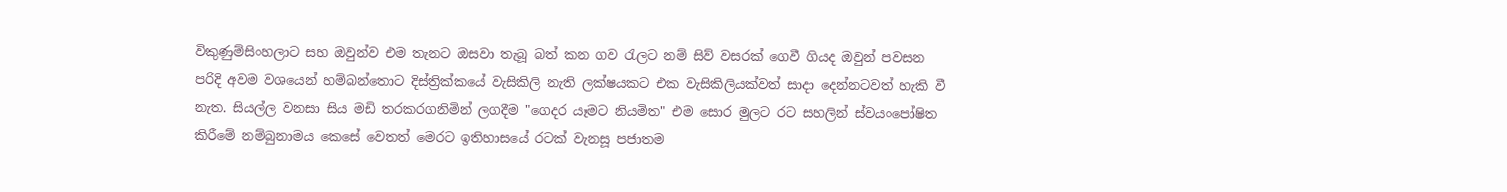විකුණුම්සිංහලාට සහ ඔවුන්ව එම තැනට ඔසවා තැබූ බත් කන ගව රැලට නම් සිව් වසරක් ගෙවී ගියද ඔවුන් පවසන පරිදි අවම වශයෙන් හම්බන්තොට දිස්ත්‍රික්කයේ වැසිකිලි නැති ලක්ෂයකට එක වැසිකිලියක්වත් සාදා දෙන්නටවත් හැකි වී නැත. සියල්ල වනසා සිය මඩි තරකරගනිමින් ලගදීම "ගෙදර යෑමට නියමිත" එම සොර මුලට රට සහලින් ස්වයංපෝෂිත කිරීමේ නම්බුනාමය කෙසේ වෙතත් මෙරට ඉතිහාසයේ රටක් වැනසූ පජාතම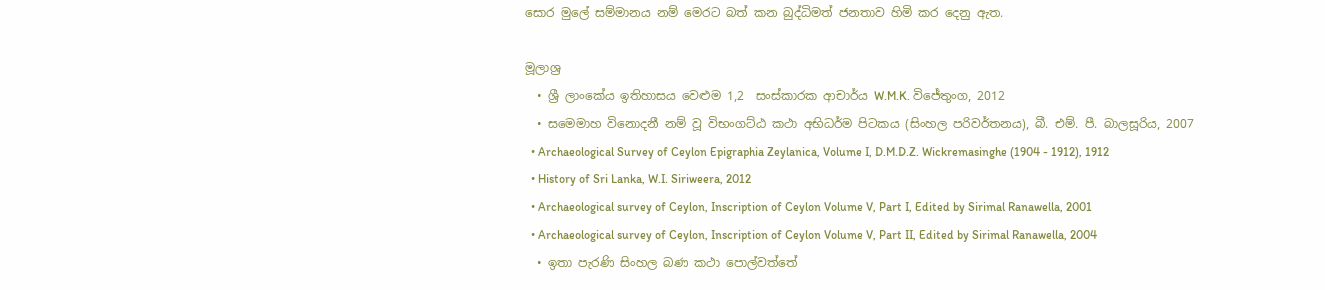සොර මුලේ සම්මානය නම් මෙරට බත් කන බුද්ධිමත් ජනතාව හිමි කර දෙනු ඇත.

මූලාශ්‍ර
  • ශ්‍රී ලාංකේය ඉතිහාසය වෙළුම 1,2  සංස්කාරක ආචාර්ය W.M.K. විජේතුංග, 2012
  • සමෙමාහ විනොදනී නම් වූ විභංගට්ඨ කථා අභිධර්ම පිටකය (සිංහල පරිවර්තනය), බී. එම්. පී. බාලසූරිය, 2007
  • Archaeological Survey of Ceylon Epigraphia Zeylanica, Volume I, D.M.D.Z. Wickremasinghe (1904 - 1912), 1912
  • History of Sri Lanka, W.I. Siriweera, 2012
  • Archaeological survey of Ceylon, Inscription of Ceylon Volume V, Part I, Edited by Sirimal Ranawella, 2001
  • Archaeological survey of Ceylon, Inscription of Ceylon Volume V, Part II, Edited by Sirimal Ranawella, 2004
  • ඉතා පැරණි සිංහල බණ කථා පොල්වත්තේ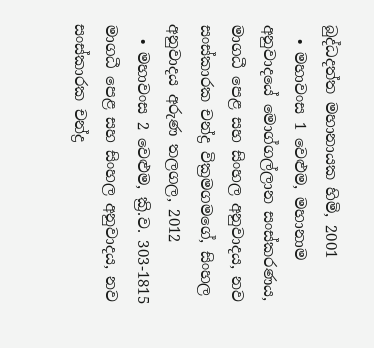බුද්ධදත්ත මහානායක හිමි, 2001
  • මහාවංස 1 වෙළුම, මහානාම අනුවාදයේ මොග්ගල්ලාන සංස්කරණය, මාගධී පෙළ සහ සිංහල අනුවාදය, නව සංස්කාරක චන්ද්‍ර වික්‍රමගමගේ, සිංහල අනුවාදය අරුණ තලගල, 2012
  • මහාවංස 2 වෙළුම, ක්‍රි.ව. 303-1815 මාගධී පෙළ සහ සිංහල අනුවාදය, නව සංස්කාරක චන්ද්‍ර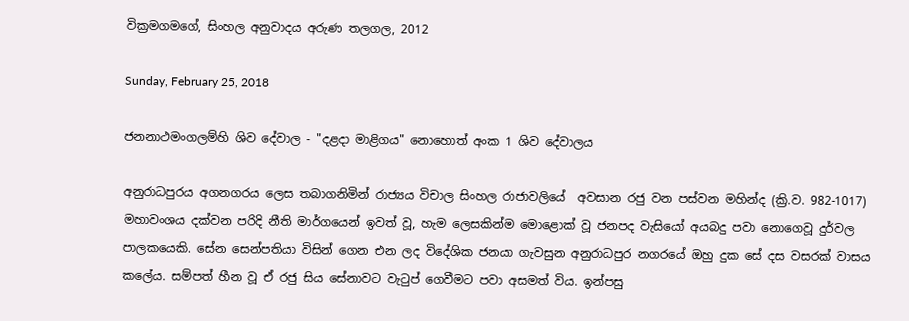වික්‍රමගමගේ, සිංහල අනුවාදය අරුණ තලගල, 2012

Sunday, February 25, 2018

ජනනාථමංගලම්හි ශිව දේවාල - "දළදා මාළිගය" නොහොත් අංක 1 ශිව දේවාලය

අනුරාධපුරය අගනගරය ලෙස තබාගනිමින් රාජ්‍යය විචාල සිංහල රාජාවලියේ  අවසාන රජු වන පස්වන මහින්ද (ක්‍රි.ව. 982-1017) මහාවංශය දක්වන පරිදි නීති මාර්ගයෙන් ඉවත් වූ, හැම ලෙසකින්ම මොළොක් වූ ජනපද වැසියෝ අයබදු පවා නොගෙවූ දුර්වල පාලකයෙකි. සේන සෙන්පතියා විසින් ගෙන එන ලද විදේශික ජනයා ගැවසුන අනුරාධපුර නගරයේ ඔහු දුක සේ දස වසරක් වාසය කලේය. සම්පත් හීන වූ ඒ රජු සිය සේනාවට වැටුප් ගෙවීමට පවා අසමත් විය. ඉන්පසු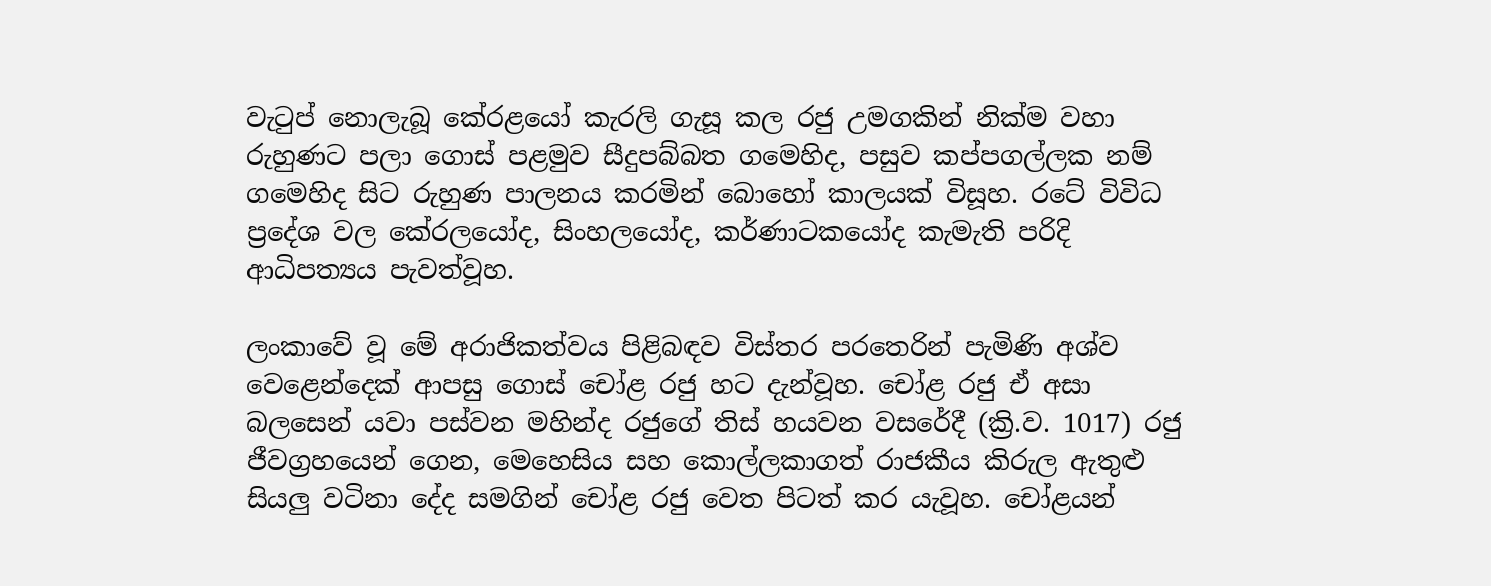වැටුප් නොලැබූ කේරළයෝ කැරලි ගැසූ කල රජු උමගකින් නික්ම වහා රුහුණට පලා ගොස් පළමුව සීදුපබ්බත ගමෙහිද, පසුව කප්පගල්ලක නම් ගමෙහිද සිට රුහුණ පාලනය කරමින් බොහෝ කාලයක් විසූහ. රටේ විවිධ ප්‍රදේශ වල කේරලයෝද, සිංහලයෝද, කර්ණාටකයෝද කැමැති පරිදි ආධිපත්‍යය පැවත්වූහ.

ලංකාවේ වූ මේ අරාජිකත්වය පිළිබඳව විස්තර පරතෙරින් පැමිණි අශ්ව වෙළෙන්දෙක් ආපසු ගොස් චෝළ රජු හට දැන්වූහ. චෝළ රජු ඒ අසා බලසෙන් යවා පස්වන මහින්ද රජුගේ තිස් හයවන වසරේදී (ක්‍රි.ව. 1017) රජු ජීවග්‍රහයෙන් ගෙන, මෙහෙසිය සහ කොල්ලකාගත් රාජකීය කිරුල ඇතුළු සියලු වටිනා දේද සමගින් චෝළ රජු වෙත පිටත් කර යැවූහ. චෝළයන්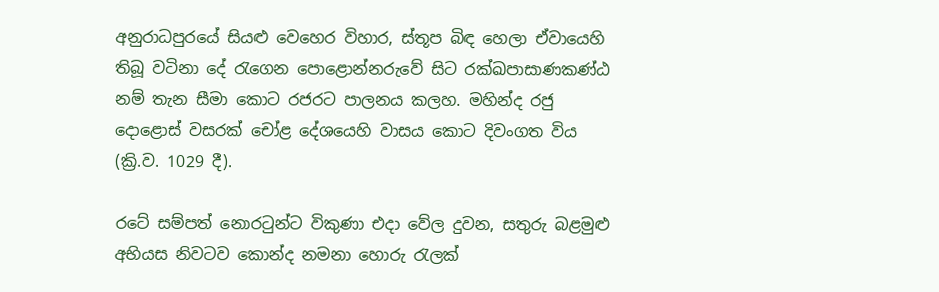අනුරාධපුරයේ සියළු වෙහෙර විහාර, ස්තූප බිඳ හෙලා ඒවායෙහි තිබූ වටිනා දේ රැගෙන පොළොන්නරුවේ සිට රක්ඛපාසාණකණ්ඨ නම් තැන සීමා කොට රජරට පාලනය කලහ. මහින්ද රජු දොළොස් වසරක් චෝළ දේශයෙහි වාසය කොට දිවංගත විය (ක්‍රි.ව. 1029 දී).

රටේ සම්පත් නොරටුන්ට විකුණා එදා වේල දුවන, සතුරු බළමුළු අභියස නිවටව කොන්ද නමනා හොරු රැලක්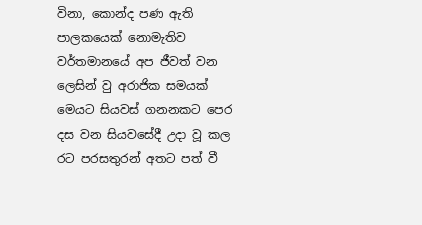විනා, කොන්ද පණ ඇති පාලකයෙක් නොමැතිව වර්තමානයේ අප ජීවත් වන ලෙසින් වු අරාජික සමයක් මෙයට සියවස් ගනනකට පෙර දස වන සියවසේදී උදා වූ කල රට පරසතුරන් අතට පත් වී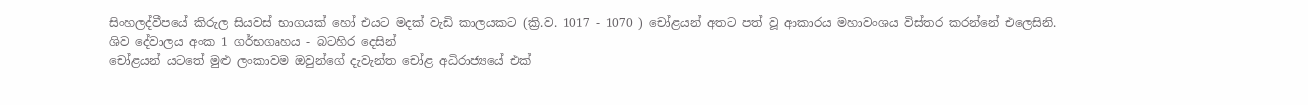සිංහලද්වීපයේ කිරුල සියවස් භාගයක් හෝ එයට මදක් වැඩි කාලයකට (ක්‍රි.ව. 1017 - 1070 ) චෝළයන් අතට පත් වූ ආකාරය මහාවංශය විස්තර කරන්නේ එලෙසිනි.
ශිව දේවාලය අංක 1 ගර්භගෘහය - බටහිර දෙසින්
චෝළයන් යටතේ මුළු ලංකාවම ඔවුන්ගේ දැවැන්ත චෝළ අධිරාජ්‍යයේ එක්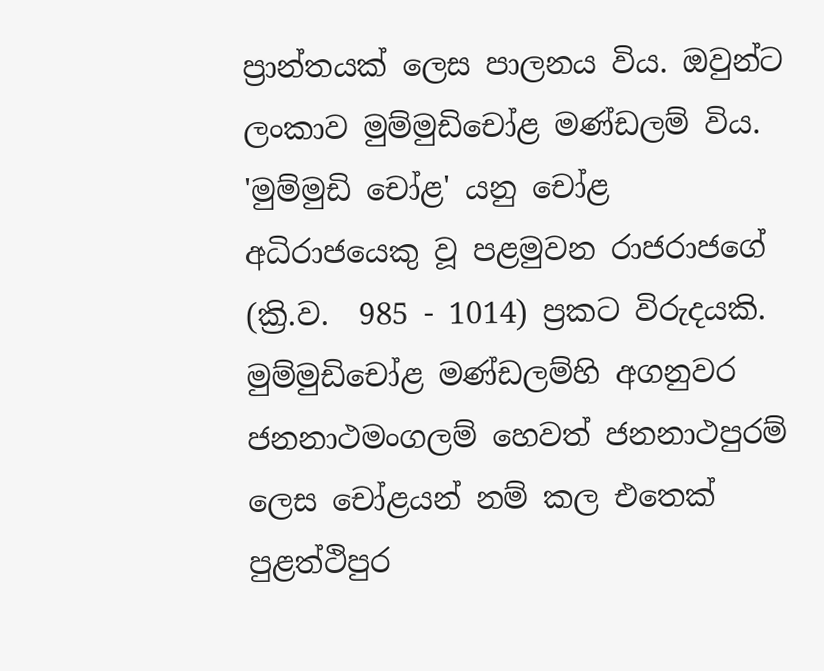ප්‍රාන්තයක් ලෙස පාලනය විය. ඔවුන්ට ලංකාව මුම්මුඩිචෝළ මණ්ඩලම් විය. 'මුම්මුඩි චෝළ' යනු චෝළ අධිරාජයෙකු වූ පළමුවන රාජරාජගේ (ක්‍රි.ව.  985 - 1014) ප්‍රකට විරුදයකි. මුම්මුඩිචෝළ මණ්ඩලම්හි අගනුවර ජනනාථමංගලම් හෙවත් ජනනාථපුරම් ලෙස චෝළයන් නම් කල එතෙක් පුළත්ථිපුර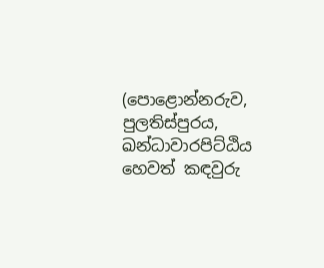(පොළොන්නරුව, පුලතිස්පුරය,  ඛන්ධාවාරපිට්ඨිය හෙවත් කඳවුරු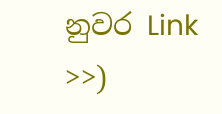නුවර Link >>)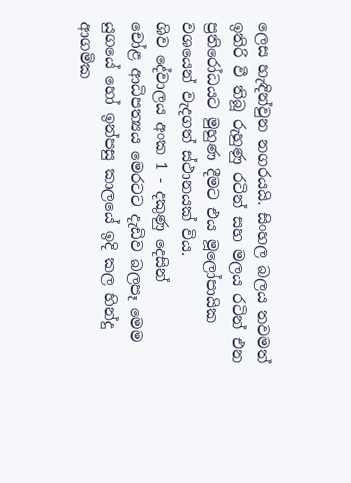ලෙස හැඳින්වුන නගරයයි. සිංහල බලය තවමත් ඉතිරි වී තිබූ රුහුණු රටින් සහ මලය රටින් එන ප්‍රතිරෝධයට මුහුණ දීමට එය මූලෝපායික වශයෙන් වැදගත් ස්ථානයක් විය.
ශිව දේවාලය අංක 1 - දකුණු දෙසින්
චෝළ ආධිපත්‍යය මෙරටට දැඩිව බලපෑ මෙම යුගයේ හෝ ඉන්පසු කාලයේ ඉදි කල හින්දු ආගමික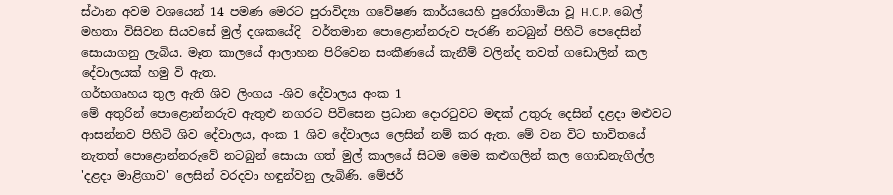ස්ථාන අවම වශයෙන් 14 පමණ මෙරට පුරාවිද්‍යා ගවේෂණ කාර්යයෙහි පුරෝගාමියා වූ H.C.P. බෙල් මහතා විසිවන සියවසේ මුල් දශකයේදි  වර්තමාන පොළොන්නරුව පැරණි නටබුන් පිහිටි පෙදෙසින් සොයාගනු ලැබිය. මෑත කාලයේ ආලාහන පිරිවෙන සංකීණයේ කැනීම් වලින්ද තවත් ගඩොලින් කල දේවාලයක් හමු වි ඇත.
ගර්භගෘහය තුල ඇති ශිව ලිංගය -ශිව දේවාලය අංක 1
මේ අතුරින් පොළොන්නරුව ඇතුළු නගරට පිවිසෙන ප්‍රධාන දොරටුවට මඳක් උතුරු දෙසින් දළදා මළුවට ආසන්නව පිහිටි ශිව දේවාලය, අංක 1 ශිව දේවාලය ලෙසින් නම් කර ඇත. මේ වන විට භාවිතයේ නැතත් පොළොන්නරුවේ නටබුන් සොයා ගත් මුල් කාලයේ සිටම මෙම කළුගලින් කල ගොඩනැගිල්ල 'දළදා මාළිගාව' ලෙසින් වරදවා හඳුන්වනු ලැබිණි. මේජර්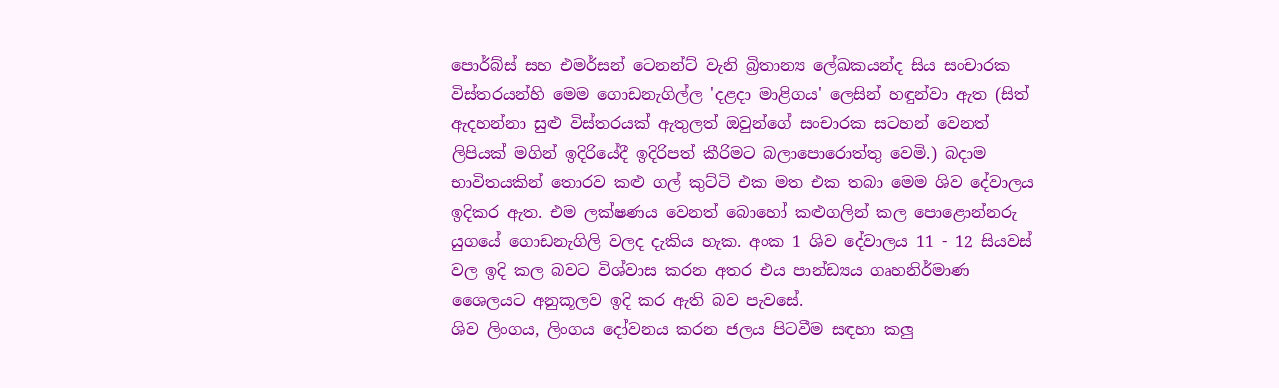පොර්බ්ස් සහ එමර්සන් ටෙනන්ට් වැනි බ්‍රිතාන්‍ය ලේඛකයන්ද සිය සංචාරක විස්තරයන්හි මෙම ගොඩනැගිල්ල 'දළදා මාළිගය' ලෙසින් හඳුන්වා ඇත (සිත් ඇදහන්නා සුළු විස්තරයක් ඇතුලත් ඔවුන්ගේ සංචාරක සටහන් වෙනත් ලිපියක් මගින් ඉදිරියේදී ඉදිරිපත් කීරිමට බලාපොරොත්තු වෙමි.) බදාම භාවිතයකින් තොරව කළු ගල් කුට්ටි එක මත එක තබා මෙම ශිව දේවාලය ඉදිකර ඇත. එම ලක්ෂණය වෙනත් බොහෝ කළුගලින් කල පොළොන්නරු යුගයේ ගොඩනැගිලි වලද දැකිය හැක. අංක 1 ශිව දේවාලය 11 - 12 සියවස් වල ඉදි කල බවට විශ්වාස කරන අතර එය පාන්ඩ්‍යය ගෘහනිර්මාණ ශෛලයට අනුකූලව ඉදි කර ඇති බව පැවසේ.
ශිව ලිංගය, ලිංගය දෝවනය කරන ජලය පිටවීම සඳහා කලු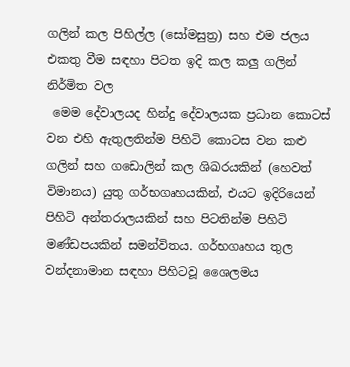ගලින් කල පිහිල්ල (සෝමසුත්‍ර) සහ එම ජලය එකතු වීම සඳහා පිටත ඉදි කල කලු ගලින් නිර්මිත වල
 මෙම දේවාලයද හින්දු දේවාලයක ප්‍රධාන කොටස් වන එහි ඇතුලතින්ම පිහිටි කොටස වන කළු ගලින් සහ ගඩොලින් කල ශිඛරයකින් (හෙවත් විමානය) යුතු ගර්භගෘහයකින්, එයට ඉදිරියෙන් පිහිටි අන්තරාලයකින් සහ පිටතින්ම පිහිටි මණ්ඩපයකින් සමන්විතය. ගර්භගෘහය තුල වන්දනාමාන සඳහා පිහිටවූ ශෛලමය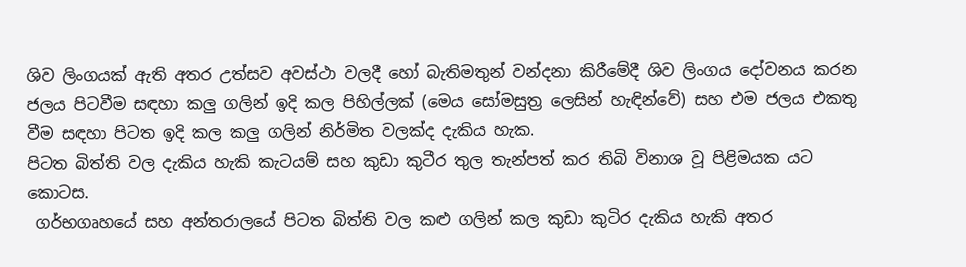ශිව ලිංගයක් ඇති අතර උත්සව අවස්ථා වලදී හෝ බැතිමතුන් වන්දනා කිරීමේදී ශිව ලිංගය දෝවනය කරන ජලය පිටවීම සඳහා කලු ගලින් ඉදි කල පිහිල්ලක් (මෙය සෝමසුත්‍ර ලෙසින් හැඳින්වේ) සහ එම ජලය එකතු වීම සඳහා පිටත ඉදි කල කලු ගලින් නිර්මිත වලක්ද දැකිය හැක.
පිටත බිත්ති වල දැකිය හැකි කැටයම් සහ කුඩා කුටීර තුල තැන්පත් කර තිබි විනාශ වූ පිළිමයක යට කොටස.
 ගර්භගෘහයේ සහ අන්තරාලයේ පිටත බිත්ති වල කළු ගලින් කල කුඩා කුටිර දැකිය හැකි අතර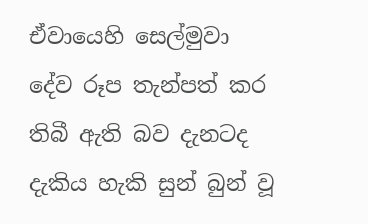ඒවායෙහි සෙල්මුවා දේව රූප තැන්පත් කර තිබී ඇති බව දැනටද දැකිය හැකි සුන් බුන් වූ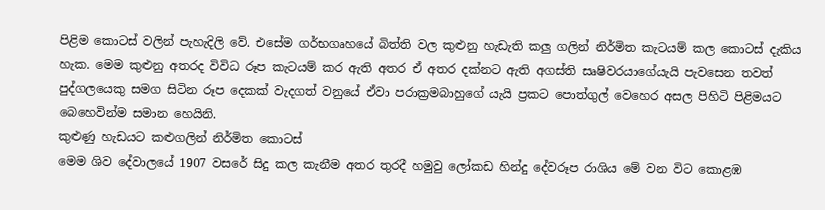පිළිම කොටස් වලින් පැහැදිලි වේ. එසේම ගර්භගෘහයේ බිත්ති වල කුළුනු හැඩැති කලු ගලින් නිර්මිත කැටයම් කල කොටස් දැකිය හැක. මෙම කුළුනු අතරද විවිධ රූප කැටයම් කර ඇති අතර ඒ අතර දක්නට ඇති අගස්ති සෘෂිවරයාගේයැයි පැවසෙන තවත් පුද්ගලයෙකු සමග සිටින රූප දෙකක් වැදගත් වනුයේ ඒවා පරාක්‍රමබාහුගේ යැයි ප්‍රකට පොත්ගුල් වෙහෙර අසල පිහිටි පිළිමයට බෙහෙවින්ම සමාන හෙයිනි.
කුළුණු හැඩයට කළුගලින් නිර්මිත කොටස්
මෙම ශිව දේවාලයේ 1907 වසරේ සිදු කල කැනීම අතර තුරදී හමුවු ලෝකඩ හින්දු දේවරූප රාශිය මේ වන විට කොළඹ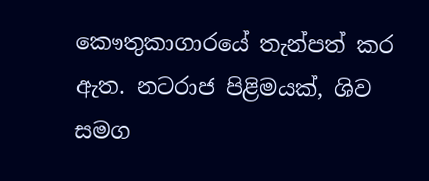කෞතුකාගාරයේ තැන්පත් කර ඇත. නටරාජ පිළිමයක්, ශිව සමග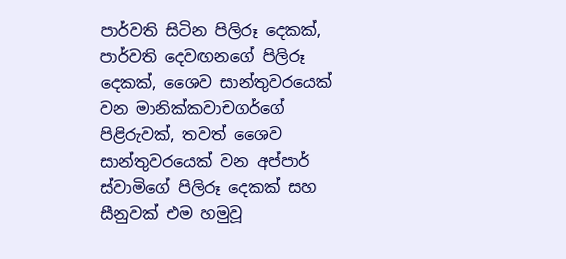පාර්වති සිටින පිලිරූ දෙකක්, පාර්වති දෙවඟනගේ පිලිරූ දෙකක්, ශෛව සාන්තුවරයෙක් වන මානික්කවාචගර්ගේ පිළිරුවක්, තවත් ශෛව සාන්තුවරයෙක් වන අප්පාර් ස්වාමිගේ පිලිරූ දෙකක් සහ සීනුවක් එම හමුවූ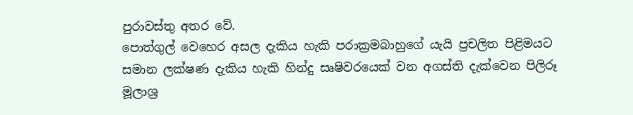පුරාවස්තු අතර වේ.
පොත්ගුල් වෙහෙර අසල දැකිය හැකි පරාක්‍රමබාහුගේ යැයි ප්‍රචලිත පිළිමයට සමාන ලක්ෂණ දැකිය හැකි හින්දු සෘෂිවරයෙක් වන අගස්ති දැක්වෙන පිලිරූ
මූලාශ්‍ර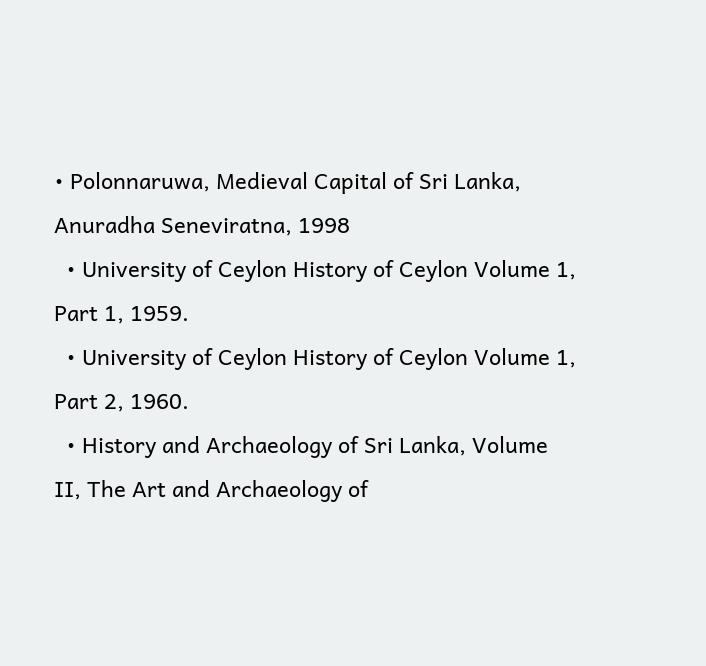• Polonnaruwa, Medieval Capital of Sri Lanka, Anuradha Seneviratna, 1998
  • University of Ceylon History of Ceylon Volume 1, Part 1, 1959.
  • University of Ceylon History of Ceylon Volume 1, Part 2, 1960.
  • History and Archaeology of Sri Lanka, Volume II, The Art and Archaeology of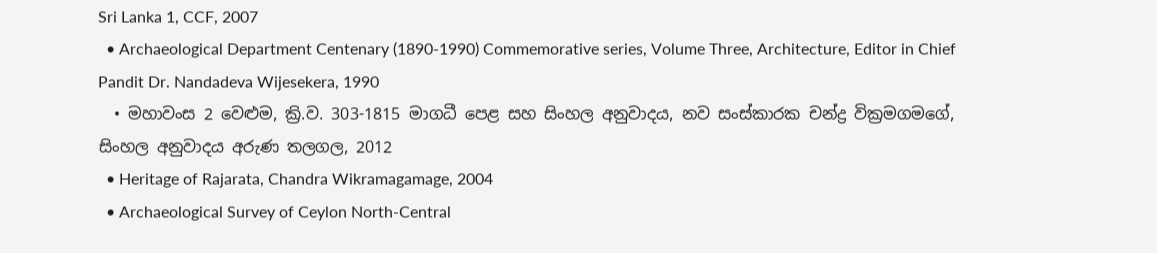Sri Lanka 1, CCF, 2007
  • Archaeological Department Centenary (1890-1990) Commemorative series, Volume Three, Architecture, Editor in Chief Pandit Dr. Nandadeva Wijesekera, 1990
  • මහාවංස 2 වෙළුම, ක්‍රි.ව. 303-1815 මාගධී පෙළ සහ සිංහල අනුවාදය, නව සංස්කාරක චන්ද්‍ර වික්‍රමගමගේ, සිංහල අනුවාදය අරුණ තලගල, 2012
  • Heritage of Rajarata, Chandra Wikramagamage, 2004
  • Archaeological Survey of Ceylon North-Central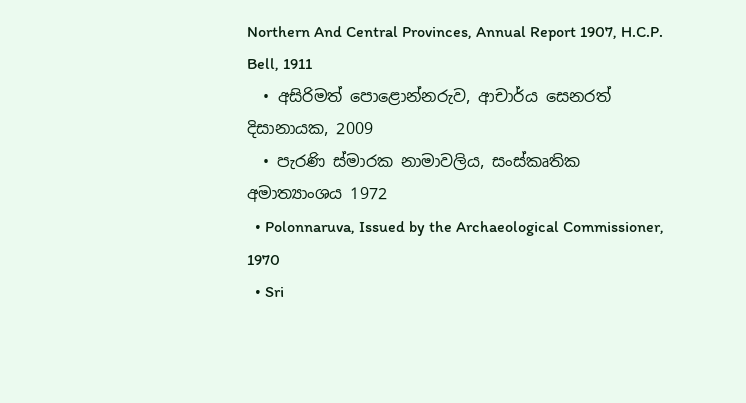Northern And Central Provinces, Annual Report 1907, H.C.P. Bell, 1911
  • අසිරිමත් පොළොන්නරුව, ආචාර්ය සෙනරත් දිසානායක, 2009
  • පැරණි ස්මාරක නාමාවලිය, සංස්කෘතික අමාත්‍යාංශය 1972
  • Polonnaruva, Issued by the Archaeological Commissioner, 1970
  • Sri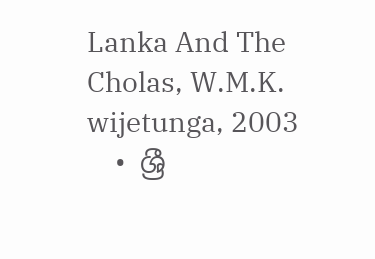Lanka And The Cholas, W.M.K. wijetunga, 2003
  • ශ්‍රී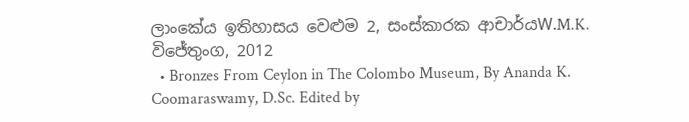ලාංකේය ඉතිහාසය වෙළුම 2, සංස්කාරක ආචාර්යW.M.K. විජේතුංග, 2012
  • Bronzes From Ceylon in The Colombo Museum, By Ananda K. Coomaraswamy, D.Sc. Edited by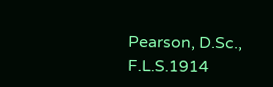Pearson, D.Sc., F.L.S.1914